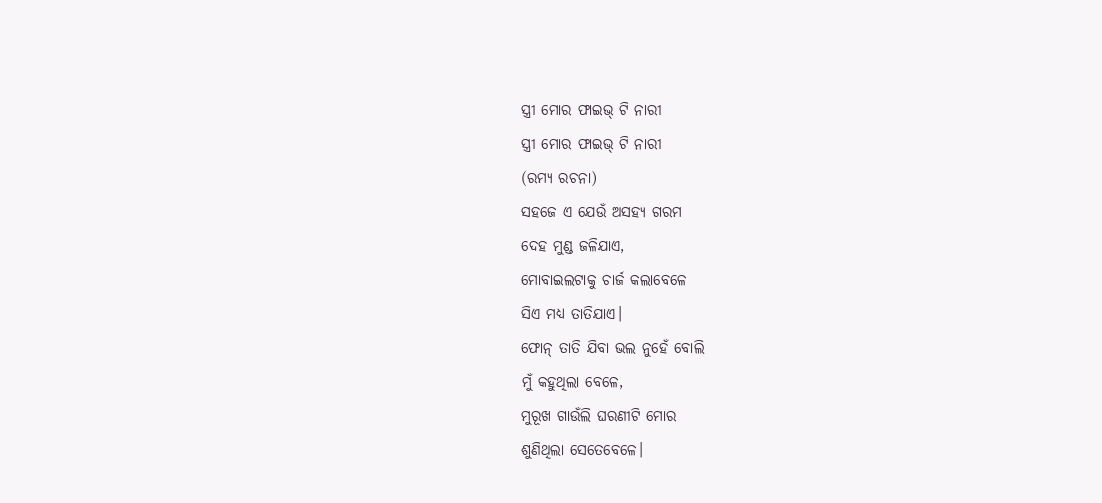ସ୍ତ୍ରୀ ମୋର ଫାଇଭ୍ ଟି ନାରୀ
ସ୍ତ୍ରୀ ମୋର ଫାଇଭ୍ ଟି ନାରୀ
(ରମ୍ୟ ରଚନା)
ସହଜେ ଏ ଯେଉଁ ଅସହ୍ୟ ଗରମ
ଦେହ ମୁଣ୍ଡ ଜଳିଯାଏ,
ମୋବାଇଲଟାକୁ ଚାର୍ଜ କଲାବେଳେ
ସିଏ ମଧ୍ୟ ତାତିଯାଏ।
ଫୋନ୍ ତାତି ଯିବା ଭଲ ନୁହେଁ ବୋଲି
ମୁଁ କହୁଥିଲା ବେଳେ,
ମୁରୂଖ ଗାଉଁଲି ଘରଣୀଟି ମୋର
ଶୁଣିଥିଲା ସେତେବେଳେ।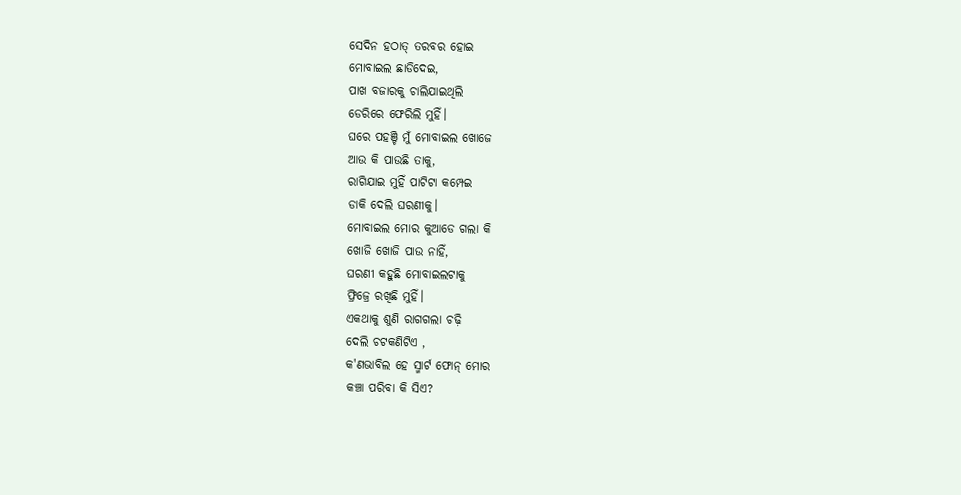ସେଦିନ ହଠାତ୍ ତରବର ହୋଇ
ମୋବାଇଲ ଛାଡିଦେଇ,
ପାଖ ବଜାରକୁ ଚାଲିଯାଇଥିଲି
ଡେରିରେ ଫେରିଲି ମୁହିଁ।
ଘରେ ପହଞ୍ଚି ମୁଁ ମୋବାଇଲ ଖୋଜେ
ଆଉ କି ପାଉଛି ତାକୁ,
ରାଗିଯାଇ ମୁହିଁ ପାଟିଟା କମ୍ପେଇ
ଡାକି ଦେଲି ଘରଣୀକୁ।
ମୋବାଇଲ ମୋର କୁଆଡେ ଗଲା କି
ଖୋଜି ଖୋଜି ପାଉ ନାହିଁ,
ଘରଣୀ କହୁଛି ମୋବାଇଲଟାକୁ
ଫ୍ରିଜ୍ରେ ରଖିଛି ମୁହିଁ।
ଏକଥାକୁ ଶୁଣି ରାଗଗଲା ଚଢ଼ି
ଦେଲି ଚଟକଣିଟିଏ ,
କ'ଣଭାବିଲ ହେ ସ୍ମାର୍ଟ ଫୋନ୍ ମୋର
କଞ୍ଚା ପରିବା କି ସିଏ?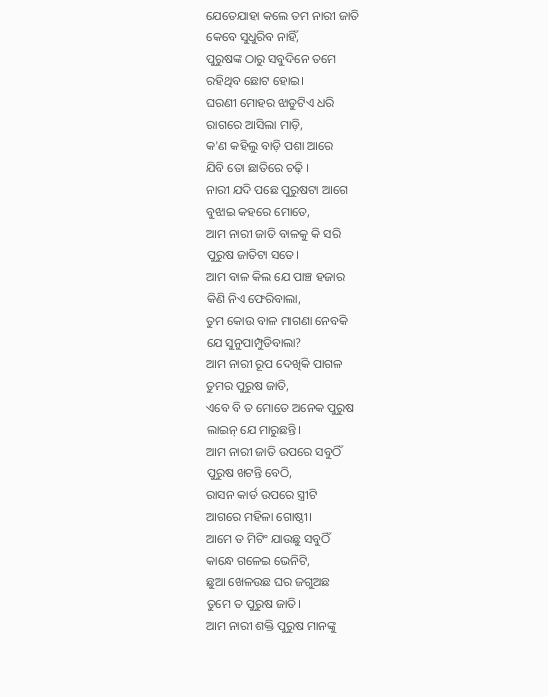ଯେତେଯାହା କଲେ ତମ ନାରୀ ଜାତି
କେବେ ସୁଧୁରିବ ନାହିଁ,
ପୁରୁଷଙ୍କ ଠାରୁ ସବୁଦିନେ ତମେ
ରହିଥିବ ଛୋଟ ହୋଇ।
ଘରଣୀ ମୋହର ଝାଡୁଟିଏ ଧରି
ରାଗରେ ଆସିଲା ମାଡ଼ି,
କ'ଣ କହିଲୁ ବାଡ଼ି ପଶା ଆରେ
ଯିବି ତୋ ଛାତିରେ ଚଢ଼ି ।
ନାରୀ ଯଦି ପଛେ ପୁରୁଷଟା ଆଗେ
ବୁଝାଇ କହରେ ମୋତେ,
ଆମ ନାରୀ ଜାତି ବାଳକୁ କି ସରି
ପୁରୁଷ ଜାତିଟା ସତେ।
ଆମ ବାଳ କିଲ ଯେ ପାଞ୍ଚ ହଜାର
କିଣି ନିଏ ଫେରିବାଲା,
ତୁମ କୋଉ ବାଳ ମାଗଣା ନେବକି
ଯେ ସୁନୁପାମ୍ପୁଡିବାଲା?
ଆମ ନାରୀ ରୂପ ଦେଖିକି ପାଗଳ
ତୁମର ପୁରୁଷ ଜାତି,
ଏବେ ବି ତ ମୋତେ ଅନେକ ପୁରୁଷ
ଲାଇନ୍ ଯେ ମାରୁଛନ୍ତି।
ଆମ ନାରୀ ଜାତି ଉପରେ ସବୁଠିଁ
ପୁରୁଷ ଖଟନ୍ତି ବେଠି,
ରାସନ କାର୍ଡ ଉପରେ ସ୍ତ୍ରୀଟି
ଆଗରେ ମହିଳା ଗୋଷ୍ଠୀ।
ଆମେ ତ ମିଟିଂ ଯାଉଛୁ ସବୁଠିଁ
କାନ୍ଧେ ଗଳେଇ ଭେନିଟି,
ଛୁଆ ଖେଳଉଛ ଘର ଜଗୁଅଛ
ତୁମେ ତ ପୁରୁଷ ଜାତି।
ଆମ ନାରୀ ଶକ୍ତି ପୁରୁଷ ମାନଙ୍କୁ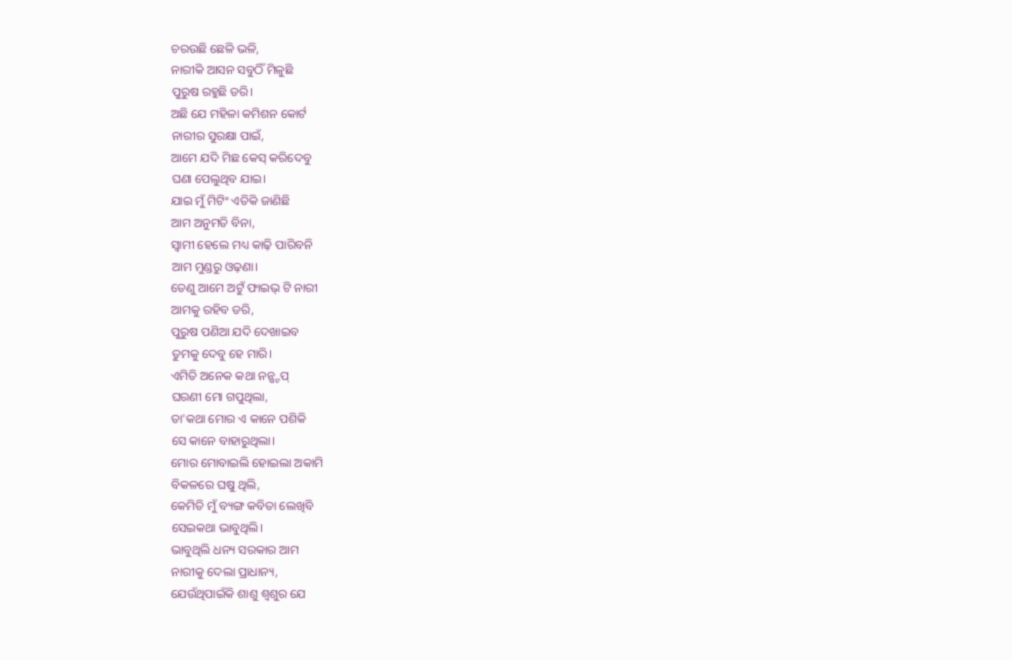ଚରଉଛି ଛେଳି ଭଳି,
ନାରୀକି ଆସନ ସବୁଠିଁ ମିଳୁଛି
ପୁରୁଷ ରହୁଛି ଡରି।
ଅଛି ଯେ ମହିଳା କମିଶନ କୋର୍ଟ
ନାରୀର ସୁରକ୍ଷା ପାଇଁ,
ଆମେ ଯଦି ମିଛ କେସ୍ କରିଦେବୁ
ଘଣା ପେଲୁଥିବ ଯାଇ।
ଯାଇ ମୁଁ ମିଟିଂ ଏତିକି ଜାଣିଛି
ଆମ ଅନୁମତି ବିନା,
ସ୍ଵାମୀ ହେଲେ ମଧ୍ୟ କାଢ଼ି ପାରିବନି
ଆମ ମୁଣ୍ଡରୁ ଓଢ଼ଣା।
ତେଣୁ ଆମେ ଅଟୁଁ ଫାଇଭ୍ ଟି ନାରୀ
ଆମକୁ ରହିବ ଡରି,
ପୁରୁଷ ପଣିଆ ଯଦି ଦେଖାଇବ
ତୁମକୁ ଦେବୁ ହେ ମାରି।
ଏମିତି ଅନେକ କଥା ନନ୍ଷ୍ଟପ୍
ଘରଣୀ ମୋ ଗପୁଥିଲା,
ତା'କଥା ମୋର ଏ କାନେ ପଶିକି
ସେ କାନେ ବାହାରୁଥିଲା।
ମୋର ମୋବାଇଲି ହୋଇଲା ଅକାମି
ବିକଳରେ ଘଷୁ ଥିଲି,
କେମିତି ମୁଁ ବ୍ୟଙ୍ଗ କବିତା ଲେଖିବି
ସେଇକଥା ଭାବୁଥିଲି।
ଭାବୁଥିଲି ଧନ୍ୟ ସରକାର ଆମ
ନାରୀକୁ ଦେଲା ପ୍ରାଧାନ୍ୟ,
ଯେଉଁଥିପାଇଁକି ଶାଶୁ ଶ୍ୱଶୁର ଯେ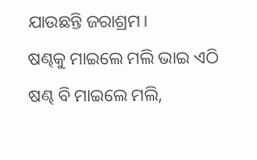ଯାଉଛନ୍ତି ଜରାଶ୍ରମ।
ଷଣ୍ଢକୁ ମାଇଲେ ମଲି ଭାଇ ଏଠି
ଷଣ୍ଢ ବି ମାଇଲେ ମଲି,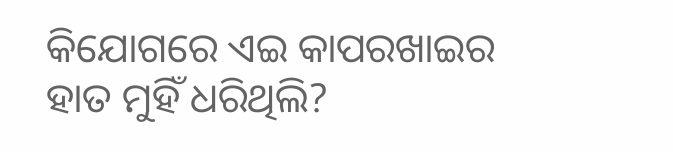କିଯୋଗରେ ଏଇ କାପରଖାଇର
ହାତ ମୁହିଁ ଧରିଥିଲି?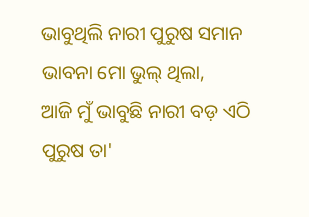ଭାବୁଥିଲି ନାରୀ ପୁରୁଷ ସମାନ
ଭାବନା ମୋ ଭୁଲ୍ ଥିଲା,
ଆଜି ମୁଁ ଭାବୁଛି ନାରୀ ବଡ଼ ଏଠି
ପୁରୁଷ ତା'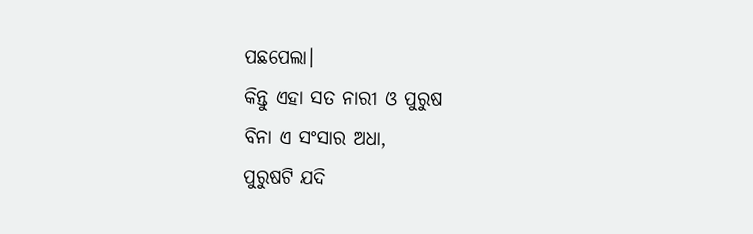ପଛପେଲା।
କିନ୍ତୁ ଏହା ସତ ନାରୀ ଓ ପୁରୁଷ
ବିନା ଏ ସଂସାର ଅଧା,
ପୁରୁଷଟି ଯଦି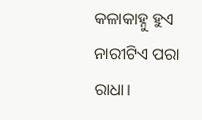କଳାକାହ୍ନୁ ହୁଏ
ନାରୀଟିଏ ପରା ରାଧା।